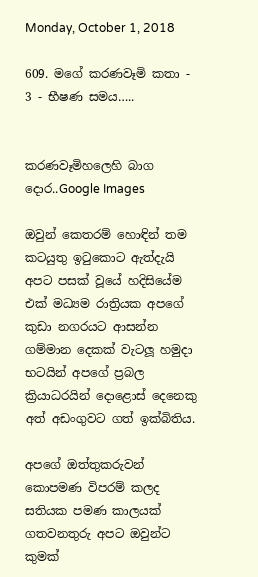Monday, October 1, 2018

609. මගේ කරණවෑමි කතා - 3 - භීෂණ සමය…..


කරණවෑමිහලෙහි බාග දොර..Google Images

ඔවුන් කෙතරම් හොඳින් තම කටයුතු ඉටුකොට ඇත්දැයි අපට පසක් වූයේ හදිසියේම එක් මධ්‍යම රාත්‍රියක අපගේ කුඩා නගරයට ආසන්න ගම්මාන දෙකක් වැටලූ හමුදා භටයින් අපගේ ප්‍රබල ක්‍රියාධරයින් දොළොස් දෙනෙකු අත් අඩංගුවට ගත් ඉක්බිතිය.

අපගේ ඔත්තුකරුවන් කොපමණ විපරම් කලද සතියක පමණ කාලයක් ගතවනතුරු අපට ඔවුන්ට කුමක්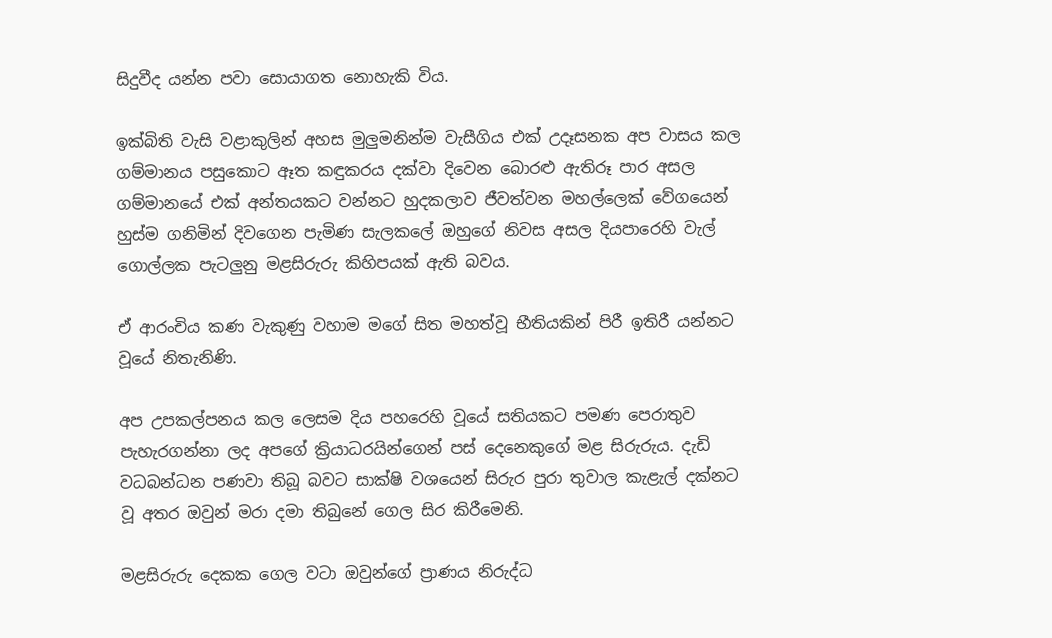සිදුවීද යන්න පවා සොයාගත නොහැකි විය.

ඉක්බිති වැසි වළාකුලින් අහස මුලුමනින්ම වැසීගිය එක් උදෑසනක අප වාසය කල ගම්මානය පසුකොට ඈත කඳුකරය දක්වා දිවෙන බොරළු ඇතිරූ පාර අසල ගම්මානයේ එක් අන්තයකට වන්නට හුදකලාව ජීවත්වන මහල්ලෙක් වේගයෙන් හුස්ම ගනිමින් දිවගෙන පැමිණ සැලකලේ ඔහුගේ නිවස අසල දියපාරෙහි වැල් ගොල්ලක පැටලුනු මළසිරුරු කිහිපයක් ඇති බවය.

ඒ ආරංචිය කණ වැකුණු වහාම මගේ සිත මහත්වූ භීතියකින් පිරී ඉතිරී යන්නට වූයේ නිතැනිණි.

අප උපකල්පනය කල ලෙසම දිය පහරෙහි වූයේ සතියකට පමණ පෙරාතුව පැහැරගන්නා ලද අපගේ ක්‍රියාධරයින්ගෙන් පස් දෙනෙකුගේ මළ සිරුරුය. දැඩි වධබන්ධන පණවා තිබූ බවට සාක්ෂි වශයෙන් සිරුර පුරා තුවාල කැළැල් දක්නට වූ අතර ඔවුන් මරා දමා තිබුනේ ගෙල සිර කිරීමෙනි.

මළසිරුරු දෙකක ගෙල වටා ඔවුන්ගේ ප්‍රාණය නිරුද්ධ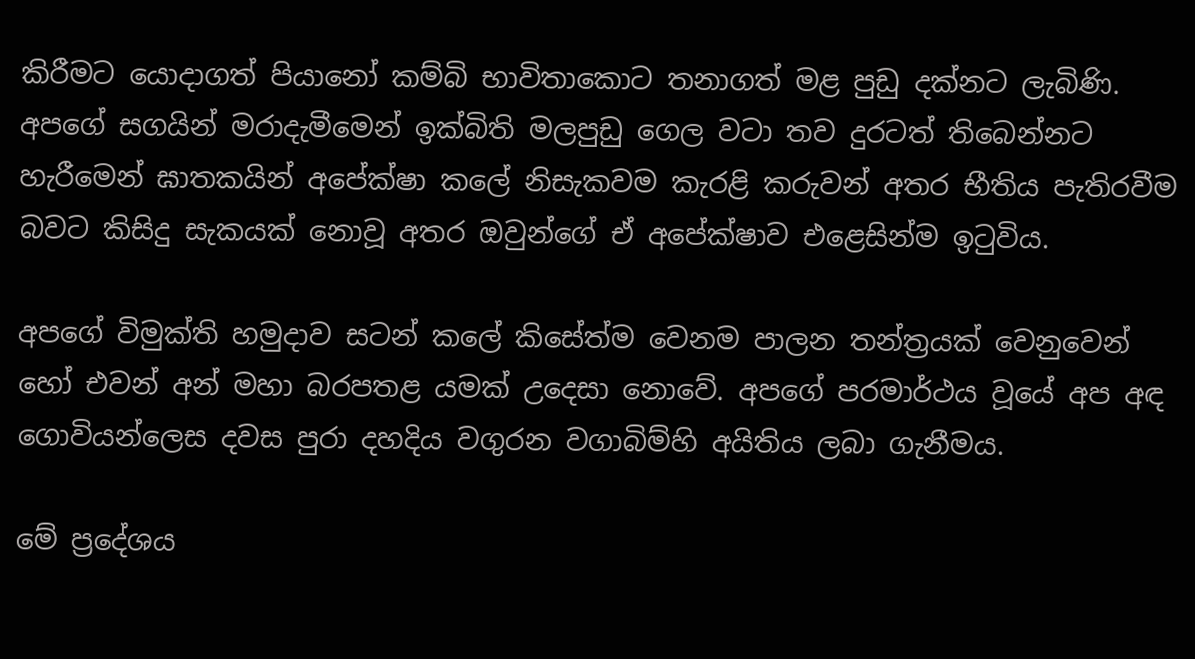කිරීමට යොදාගත් පියානෝ කම්බි භාවිතාකොට තනාගත් මළ පුඩු දක්නට ලැබිණි. අපගේ සගයින් මරාදැමීමෙන් ඉක්බිති මලපුඩු ගෙල වටා තව දුරටත් තිබෙන්නට හැරීමෙන් ඝාතකයින් අපේක්ෂා කලේ නිසැකවම කැරළි කරුවන් අතර භීතිය පැතිරවීම බවට කිසිදු සැකයක් නොවූ අතර ඔවුන්ගේ ඒ අපේක්ෂාව එළෙසින්ම ඉටුවිය.

අපගේ විමුක්ති හමුදාව සටන් කලේ කිසේත්ම වෙනම පාලන තන්ත්‍රයක් වෙනුවෙන් හෝ එවන් අන් මහා බරපතළ යමක් උදෙසා නොවේ. අපගේ පරමාර්ථය වූයේ අප අඳ ගොවියන්ලෙස දවස පුරා දහදිය වගුරන වගාබිම්හි අයිතිය ලබා ගැනීමය.

මේ ප්‍රදේශය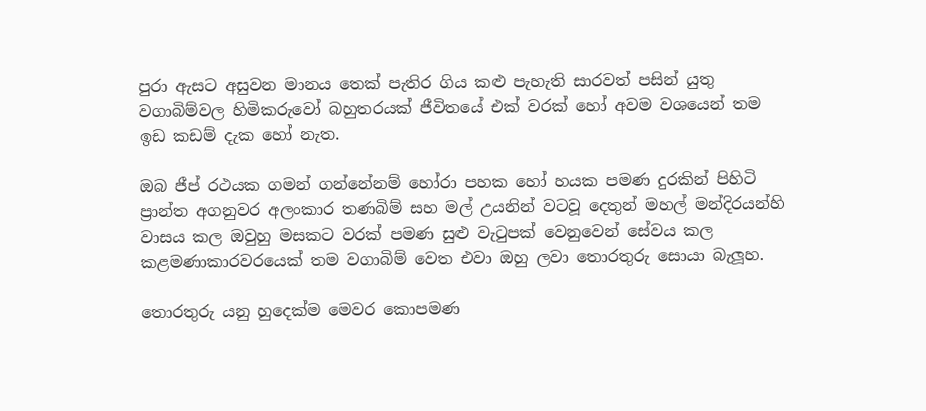පුරා ඇසට අසුවන මානය තෙක් පැතිර ගිය කළු පැහැති සාරවත් පසින් යුතු වගාබිම්වල හිමිකරුවෝ බහුතරයක් ජීවිතයේ එක් වරක් හෝ අවම වශයෙන් තම ඉඩ කඩම් දැක හෝ නැත.

ඔබ ජීප් රථයක ගමන් ගන්නේනම් හෝරා පහක හෝ හයක පමණ දුරකින් පිහිටි ප්‍රාන්ත අගනුවර අලංකාර තණබිම් සහ මල් උයනින් වටවූ දෙතුන් මහල් මන්දිරයන්හි වාසය කල ඔවුහු මසකට වරක් පමණ සුළු වැටුපක් වෙනුවෙන් සේවය කල කළමණාකාරවරයෙක් තම වගාබිම් වෙත එවා ඔහු ලවා තොරතුරු සොයා බැලූහ.

තොරතුරු යනු හුදෙක්ම මෙවර කොපමණ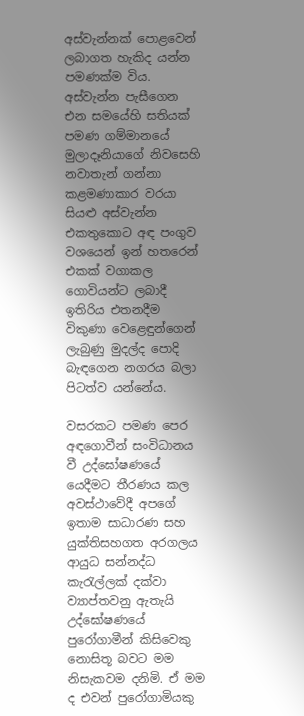අස්වැන්නක් පොළවෙන් ලබාගත හැකිද යන්න පමණක්ම විය. අස්වැන්න පැසීගෙන එන සමයේහි සතියක් පමණ ගම්මානයේ මුලාදෑනියාගේ නිවසෙහි නවාතැන් ගන්නා කළමණාකාර වරයා සියළු අස්වැන්න එකතුකොට අඳ පංගුව වශයෙන් ඉන් හතරෙන් එකක් වගාකල ගොවියන්ට ලබාදී ඉතිරිය එතනදීම විකුණා වෙළෙඳුන්ගෙන් ලැබුණු මුදල්ද පොදි බැඳගෙන නගරය බලා පිටත්ව යන්නේය.

වසරකට පමණ පෙර අඳගොවීන් සංවිධානය වී උද්ඝෝෂණයේ යෙදීමට තීරණය කල අවස්ථාවේදී අපගේ ඉතාම සාධාරණ සහ යුක්තිසහගත අරගලය ආයුධ සන්නද්ධ කැරැල්ලක් දක්වා ව්‍යාප්තවනු ඇතැයි උද්ඝෝෂණයේ පුරෝගාමීන් කිසිවෙකු නොසිතූ බවට මම නිසැකවම දනිමි. ඒ මම ද එවන් පුරෝගාමියකු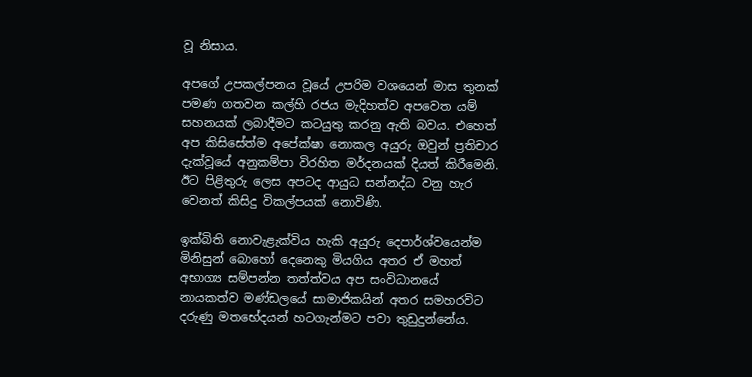වූ නිසාය.

අපගේ උපකල්පනය වූයේ උපරිම වශයෙන් මාස තුනක් පමණ ගතවන කල්හි රජය මැදිහත්ව අපවෙත යම් සහනයක් ලබාදීමට කටයුතු කරනු ඇති බවය. එහෙත් අප කිසිසේත්ම අපේක්ෂා නොකල අයුරු ඔවුන් ප්‍රතිචාර දැක්වූයේ අනුකම්පා විරහිත මර්දනයක් දියත් කිරීමෙනි. ඊට පිළිතුරු ලෙස අපටද ආයුධ සන්නද්ධ වනු හැර වෙනත් කිසිදු විකල්පයක් නොවිණි.

ඉක්බිති නොවැළැක්විය හැකි අයුරු දෙපාර්ශ්වයෙන්ම මිනිසුන් බොහෝ දෙනෙකු මියගිය අතර ඒ මහත් අභාග්‍ය සම්පන්න තත්ත්වය අප සංවිධානයේ නායකත්ව මණ්ඩලයේ සාමාජිකයින් අතර සමහරවිට දරුණු මතභේදයන් හටගැන්මට පවා තුඩුදුන්නේය.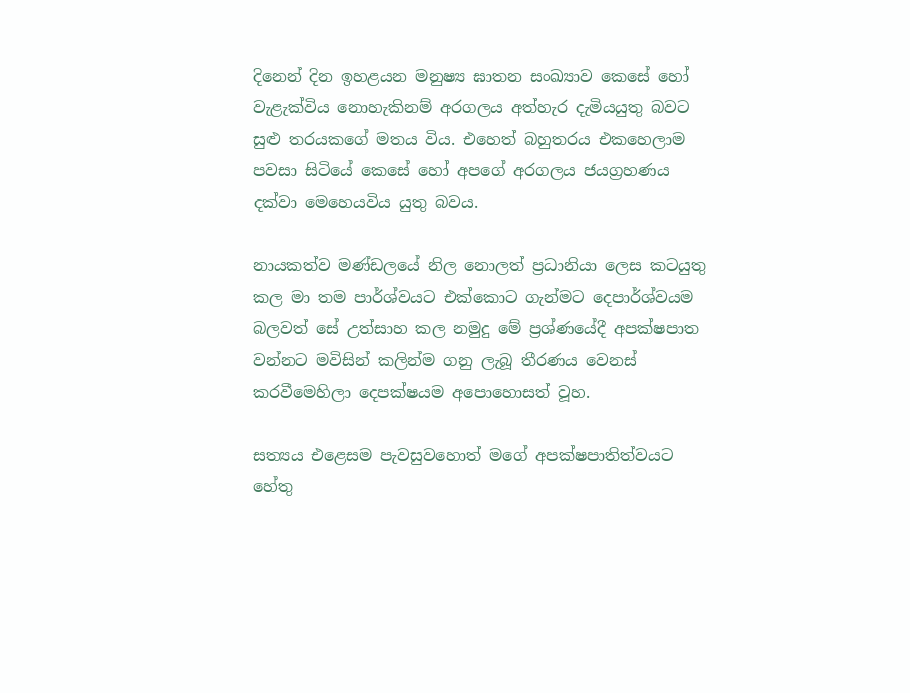දිනෙන් දින ඉහළයන මනුෂ්‍ය ඝාතන සංඛ්‍යාව කෙසේ හෝ වැළැක්විය නොහැකිනම් අරගලය අත්හැර දැමියයුතු බවට සුළු තරයකගේ මතය විය. එහෙත් බහුතරය එකහෙලාම පවසා සිටියේ කෙසේ හෝ අපගේ අරගලය ජයග්‍රහණය දක්වා මෙහෙයවිය යුතු බවය.

නායකත්ව මණ්ඩලයේ නිල නොලත් ප්‍රධානියා ලෙස කටයුතු කල මා තම පාර්ශ්වයට එක්කොට ගැන්මට දෙපාර්ශ්වයම බලවත් සේ උත්සාහ කල නමුදු මේ ප්‍රශ්ණයේදී අපක්ෂපාත වන්නට මවිසින් කලින්ම ගනු ලැබූ තීරණය වෙනස් කරවීමෙහිලා දෙපක්ෂයම අපොහොසත් වූහ.

සත්‍යය එළෙසම පැවසුවහොත් මගේ අපක්ෂපාතිත්වයට හේතු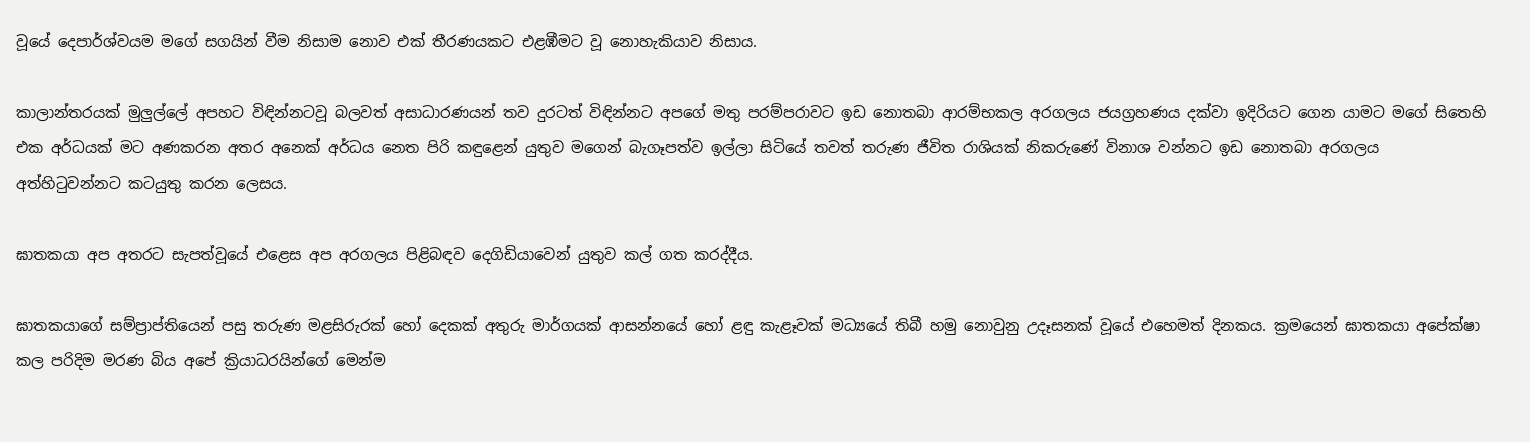වූයේ දෙපාර්ශ්වයම මගේ සගයින් වීම නිසාම නොව එක් තීරණයකට එළඹීමට වූ නොහැකියාව නිසාය.

කාලාන්තරයක් මුලුල්ලේ අපහට විඳින්නටවූ බලවත් අසාධාරණයන් තව දුරටත් විඳින්නට අපගේ මතු පරම්පරාවට ඉඩ නොතබා ආරම්භකල අරගලය ජයග්‍රහණය දක්වා ඉදිරියට ගෙන යාමට මගේ සිතෙහි එක අර්ධයක් මට අණකරන අතර අනෙක් අර්ධය නෙත පිරි කඳුළෙන් යුතුව මගෙන් බැගෑපත්ව ඉල්ලා සිටියේ තවත් තරුණ ජීවිත රාශියක් නිකරුණේ විනාශ වන්නට ඉඩ නොතබා අරගලය අත්හිටුවන්නට කටයුතු කරන ලෙසය.

ඝාතකයා අප අතරට සැපත්වූයේ එළෙස අප අරගලය පිළිබඳව දෙගිඩියාවෙන් යුතුව කල් ගත කරද්දීය.

ඝාතකයාගේ සම්ප්‍රාප්තියෙන් පසු තරුණ මළසිරුරක් හෝ දෙකක් අතුරු මාර්ගයක් ආසන්නයේ හෝ ළඳු කැළෑවක් මධ්‍යයේ තිබී හමු නොවුනු උදෑසනක් වූයේ එහෙමත් දිනකය. ක්‍රමයෙන් ඝාතකයා අපේක්ෂා කල පරිදිම මරණ බිය අපේ ක්‍රියාධරයින්ගේ මෙන්ම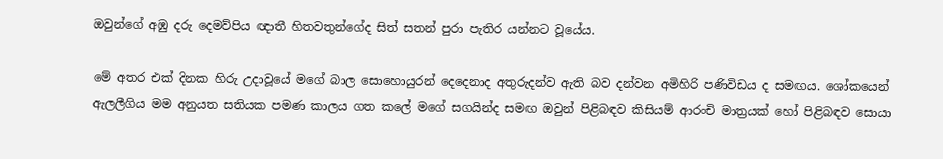ඔවුන්ගේ අඹු දරු දෙමව්පිය ඥාතී හිතවතුන්ගේද සිත් සතන් පුරා පැතිර යන්නට වූයේය.

මේ අතර එක් දිනක හිරු උදාවූයේ මගේ බාල සොහොයුරන් දෙදෙනාද අතුරුදන්ව ඇති බව දන්වන අමිහිරි පණිවිඩය ද සමඟය. ශෝකයෙන් ඇලලීගිය මම අනුයත සතියක පමණ කාලය ගත කලේ මගේ සගයින්ද සමඟ ඔවුන් පිළිබඳව කිසියම් ආරංචි මාත්‍රයක් හෝ පිළිබඳව සොයා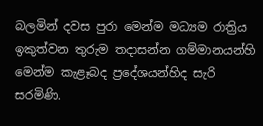බලමින් දවස පුරා මෙන්ම මධ්‍යම රාත්‍රිය ඉකුත්වන තුරුම තදාසන්න ගම්මානයන්හි මෙන්ම කැළෑබද ප්‍රදේශයන්හිද සැරි සරමිණි.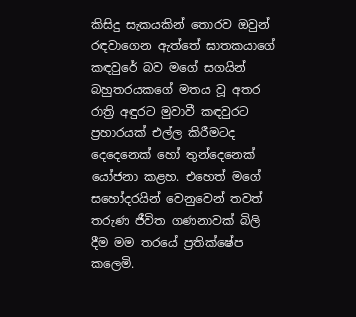කිසිදු සැකයකින් තොරව ඔවුන් රඳවාගෙන ඇත්තේ ඝාතකයාගේ කඳවුරේ බව මගේ සගයින් බහුතරයකගේ මතය වූ අතර රාත්‍රි අඳුරට මුවාවී කඳවුරට ප්‍රහාරයක් එල්ල කිරීමටද දෙදෙනෙක් හෝ තුන්දෙනෙක් යෝජනා කළහ. එහෙත් මගේ සහෝදරයින් වෙනුවෙන් තවත් තරුණ ජීවිත ගණනාවක් බිලි දීම මම තරයේ ප්‍රතික්ෂේප කලෙමි.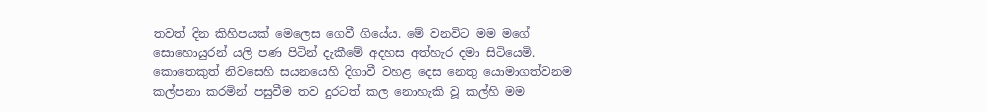තවත් දින කිහිපයක් මෙලෙස ගෙවී ගියේය. මේ වනවිට මම මගේ සොහොයුරන් යලි පණ පිටින් දැකීමේ අදහස අත්හැර දමා සිටියෙමි. කොතෙකුත් නිවසෙහි සයනයෙහි දිගාවී වහළ දෙස නෙතු යොමාගත්වනම කල්පනා කරමින් පසුවීම තව දුරටත් කල නොහැකි වූ කල්හි මම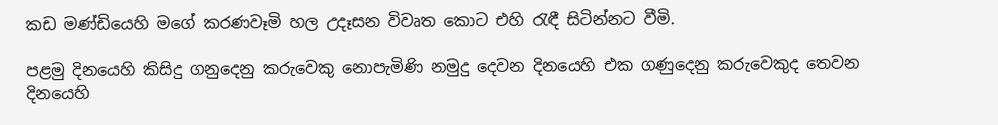කඩ මණ්ඩියෙහි මගේ කරණවෑමි හල උදෑසන විවෘත කොට එහි රැඳී සිටින්නට වීමි.

පළමු දිනයෙහි කිසිදු ගනුදෙනු කරුවෙකු නොපැමිණි නමුදු දෙවන දිනයෙහි එක ගණුදෙනු කරුවෙකුද තෙවන දිනයෙහි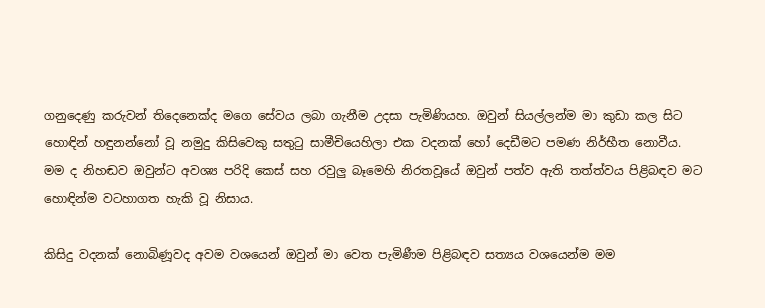ගනුදෙණු කරුවන් තිදෙනෙක්ද මගෙ සේවය ලබා ගැනීම උදසා පැමිණියහ. ඔවුන් සියල්ලන්ම මා කුඩා කල සිට හොඳින් හඳුනන්නෝ වූ නමුදු කිසිවෙකු සතුටු සාමීචියෙහිලා එක වදනක් හෝ දෙඩීමට පමණ නිර්භීත නොවීය. මම ද නිහඬව ඔවුන්ට අවශ්‍ය පරිදි කෙස් සහ රවුලු බෑමෙහි නිරතවූයේ ඔවුන් පත්ව ඇති තත්ත්වය පිළිබඳව මට හොඳින්ම වටහාගත හැකි වූ නිසාය.

කිසිදු වදනක් නොබිණූවද අවම වශයෙන් ඔවුන් මා වෙත පැමිණීම පිළිබඳව සත්‍යය වශයෙන්ම මම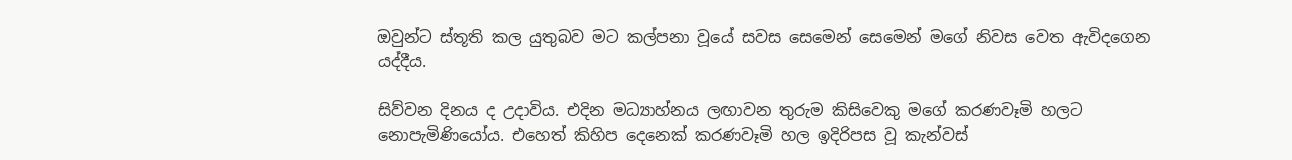ඔවුන්ට ස්තූති කල යුතුබව මට කල්පනා වූයේ සවස සෙමෙන් සෙමෙන් මගේ නිවස වෙත ඇවිදගෙන යද්දීය.

සිව්වන දිනය ද උදාවිය. එදින මධ්‍යාහ්නය ලඟාවන තුරුම කිසිවෙකු මගේ කරණවෑමි හලට නොපැමිණියෝය. එහෙත් කිහිප දෙනෙක් කරණවෑමි හල ඉදිරිපස වූ කැන්වස්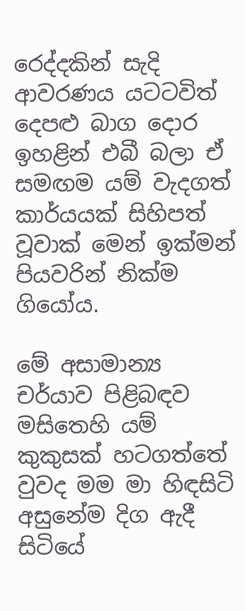රෙද්දකින් සැදි ආවරණය යටටවිත් දෙපළු බාග දොර ඉහළින් එබී බලා ඒ සමඟම යම් වැදගත් කාර්යයක් සිහිපත් වූවාක් මෙන් ඉක්මන් පියවරින් නික්ම ගියෝය.

මේ අසාමාන්‍ය චර්යාව පිළිබඳව මසිතෙහි යම් කුකුසක් හටගත්තේ වුවද මම මා හිඳසිටි අසුනේම දිග ඇදී සිටියේ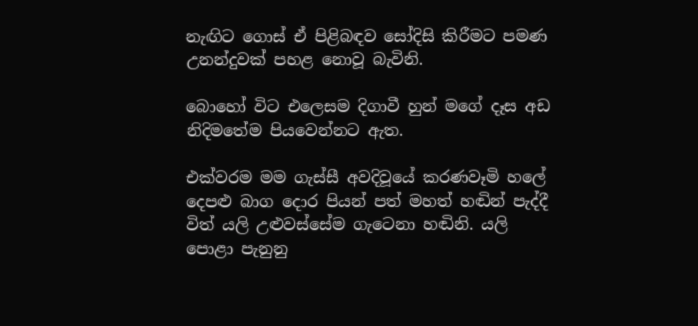නැඟිට ගොස් ඒ පිළිබඳව සෝදිසි කිරීමට පමණ උනන්දුවක් පහළ නොවූ බැවිනි.

බොහෝ විට එලෙසම දිගාවී හුන් මගේ දෑස අඩ නිදිමතේම පියවෙන්නට ඇත.

එක්වරම මම ගැස්සී අවදිවූයේ කරණවෑමි හලේ දෙපළු බාග දොර පියන් පත් මහත් හඬින් පැද්දී විත් යලි උළුවස්සේම ගැටෙනා හඬිනි. යලි පොළා පැනුනු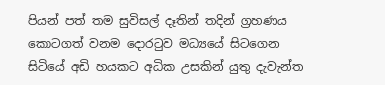පියන් පත් තම සුවිසල් දෑතින් තදින් ග්‍රහණය කොටගත් වනම දොරටුව මධ්‍යයේ සිටගෙන සිටියේ අඩි හයකට අධික උසකින් යුතු දැවැන්ත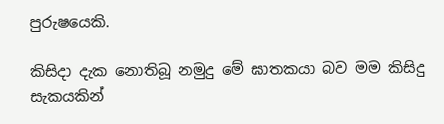පුරුෂයෙකි.

කිසිදා දැක නොතිබූ නමුදු මේ ඝාතකයා බව මම කිසිදු සැකයකින්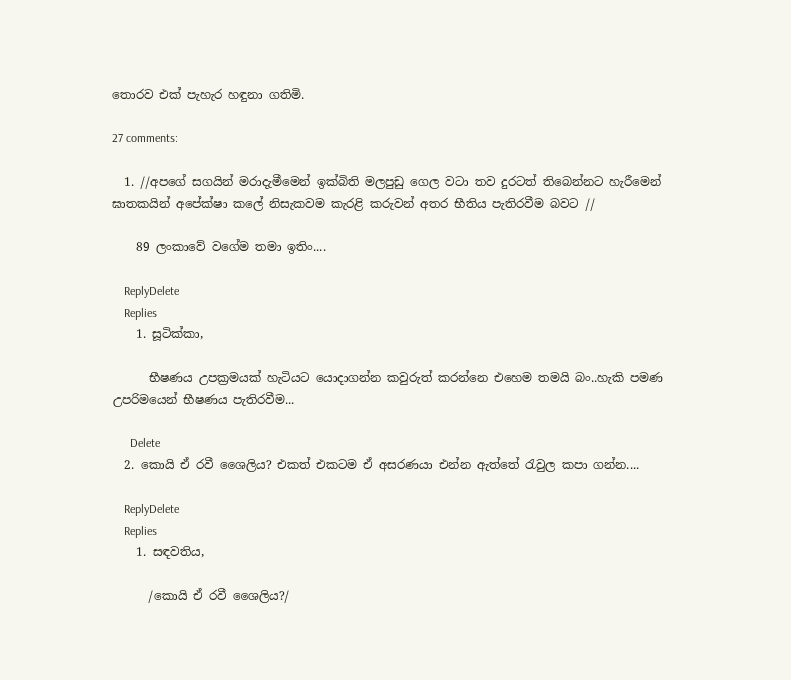තොරව එක් පැහැර හඳුනා ගතිමි.

27 comments:

  1. //අපගේ සගයින් මරාදැමීමෙන් ඉක්බිති මලපුඩු ගෙල වටා තව දුරටත් තිබෙන්නට හැරීමෙන් ඝාතකයින් අපේක්ෂා කලේ නිසැකවම කැරළි කරුවන් අතර භීතිය පැතිරවීම බවට //

    89 ලංකාවේ වගේම තමා ඉතිං....

    ReplyDelete
    Replies
    1. සූටික්කා,

      භීෂණය උපක්‍රමයක් හැටියට යොදාගන්න කවුරුත් කරන්නෙ එහෙම තමයි බං..හැකි පමණ උපරිමයෙන් භීෂණය පැතිරවීම...

      Delete
  2. කොයි ඒ රවී ශෛලිය? එකත් එකටම ඒ අසරණයා එන්න ඇත්තේ රැවුල කපා ගන්න....

    ReplyDelete
    Replies
    1. සඳවතිය,

      /කොයි ඒ රවී ශෛලිය?/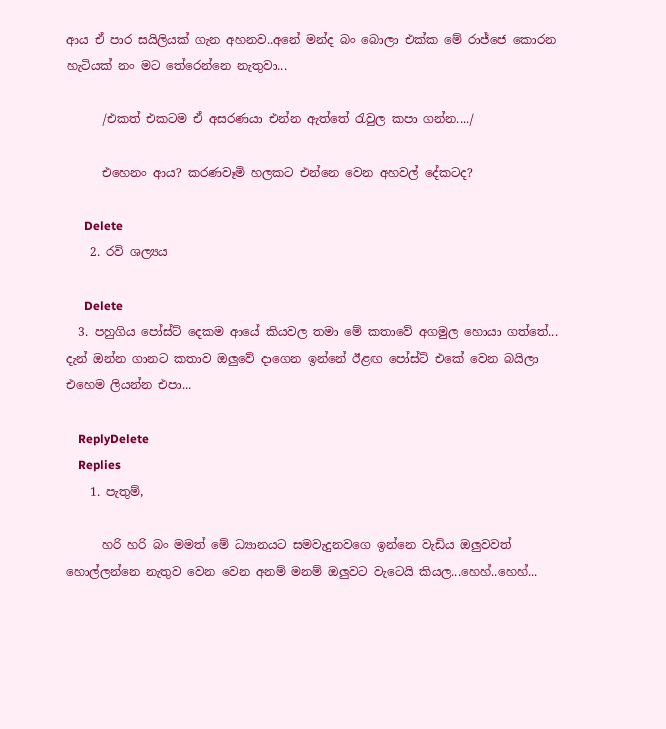ආය ඒ පාර සයිලියක් ගැන අහනව..අනේ මන්ද බං බොලා එක්ක මේ රාජ්ජෙ කොරන හැටියක් නං මට තේරෙන්නෙ නැතුවා...

      /එකත් එකටම ඒ අසරණයා එන්න ඇත්තේ රැවුල කපා ගන්න..../

      එහෙනං ආය? කරණවෑමි හලකට එන්නෙ වෙන අහවල් දේකටද?

      Delete
    2. රවි ශල්‍යය

      Delete
  3. පහුගිය පෝස්ට් දෙකම ආයේ කියවල තමා මේ කතාවේ අගමුල හොයා ගත්තේ... දැන් ඔන්න ගානට කතාව ඔලුවේ දාගෙන ඉන්නේ ඊළඟ පෝස්ට් එකේ වෙන බයිලා එහෙම ලියන්න එපා...

    ReplyDelete
    Replies
    1. පැතුම්,

      හරි හරි බං මමත් මේ ධ්‍යානයට සමවැදුනවගෙ ඉන්නෙ වැඩිය ඔලුවවත් හොල්ලන්නෙ නැතුව වෙන වෙන අනම් මනම් ඔලුවට වැටෙයි කියල...හෙහ්..හෙහ්...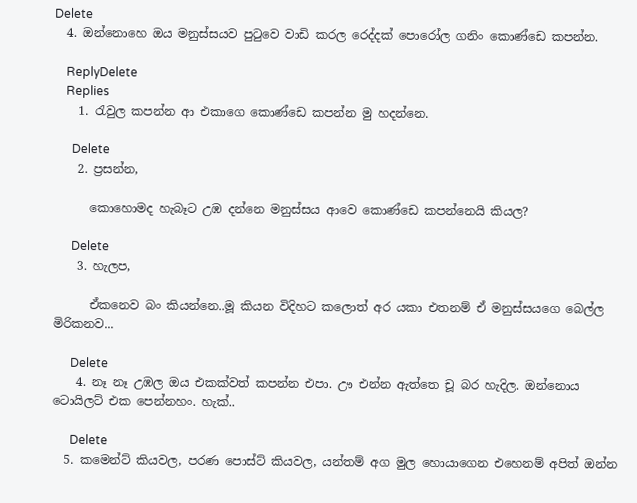Delete
  4. ඔන්නොහෙ ඔය මනුස්සයව පුටුවෙ වාඩි කරල රෙද්දක් පොරෝල ගනිං කොණ්ඩෙ කපන්න.

    ReplyDelete
    Replies
    1. රැවුල කපන්න ආ එකාගෙ කොණ්ඩෙ කපන්න මු හදන්නෙ.

      Delete
    2. ප්‍රසන්න,

      කොහොමද හැබෑට උඹ දන්නෙ මනුස්සය ආවෙ කොණ්ඩෙ කපන්නෙයි කියල?

      Delete
    3. හැලප,

      ඒකනෙව බං කියන්නෙ..මූ කියන විදිහට කලොත් අර යකා එතනම් ඒ මනුස්සයගෙ බෙල්ල මිරිකනව...

      Delete
    4. නෑ නෑ උඹල ඔය එකක්වත් කපන්න එපා. ඌ එන්න ඇත්තෙ චූ බර හැදිල. ඔන්නොය ටොයිලට් එක පෙන්නහං. හැක්..

      Delete
  5. කමෙන්ට් කියවල, පරණ පොස්ට් කියවල, යන්තම් අග මුල හොයාගෙන එහෙනම් අපිත් ඔන්න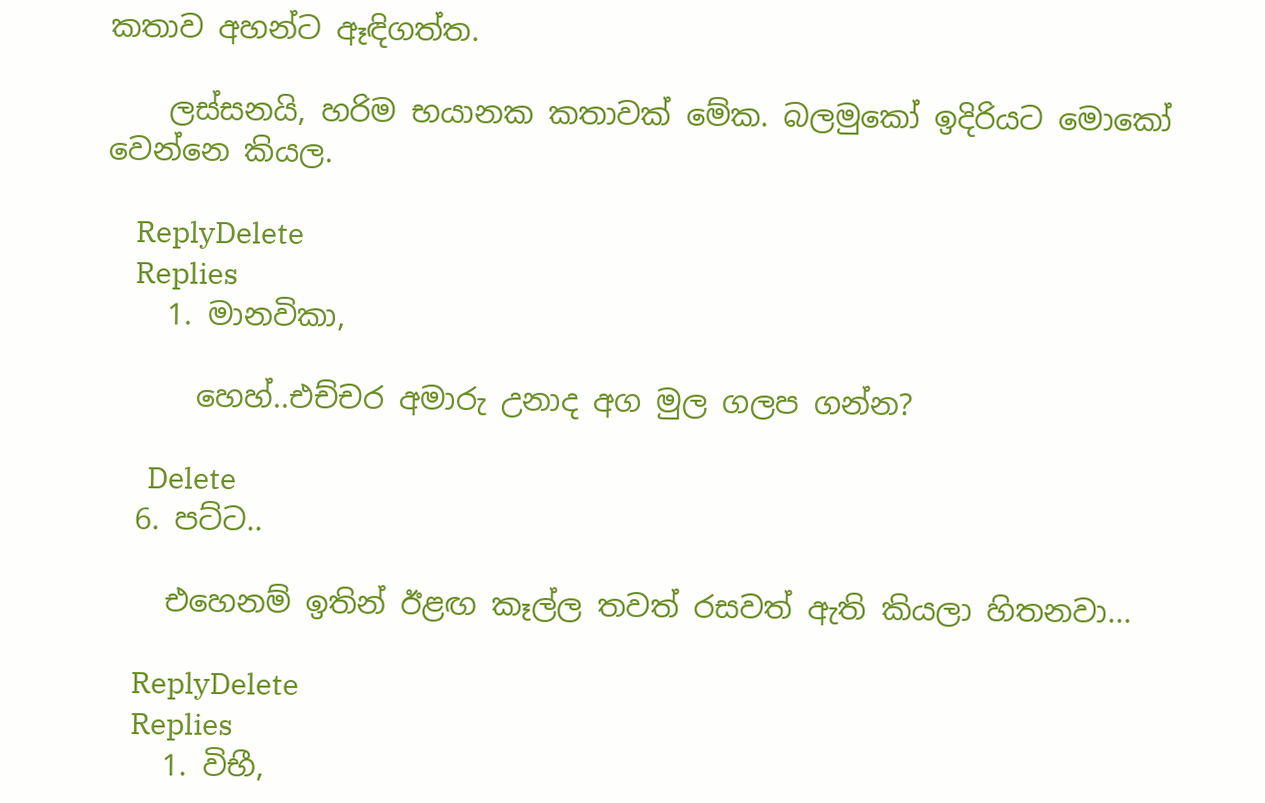කතාව අහන්ට ඈඳිගත්ත.

    ලස්සනයි, හරිම භයානක කතාවක් මේක. බලමුකෝ ඉදිරියට මොකෝ වෙන්නෙ කියල.

    ReplyDelete
    Replies
    1. මානවිකා,

      හෙහ්..එච්චර අමාරු උනාද අග මුල ගලප ගන්න?

      Delete
  6. පට්ට..

    එහෙනම් ඉතින් ඊළඟ කෑල්ල තවත් රසවත් ඇති කියලා හිතනවා...

    ReplyDelete
    Replies
    1. විභී,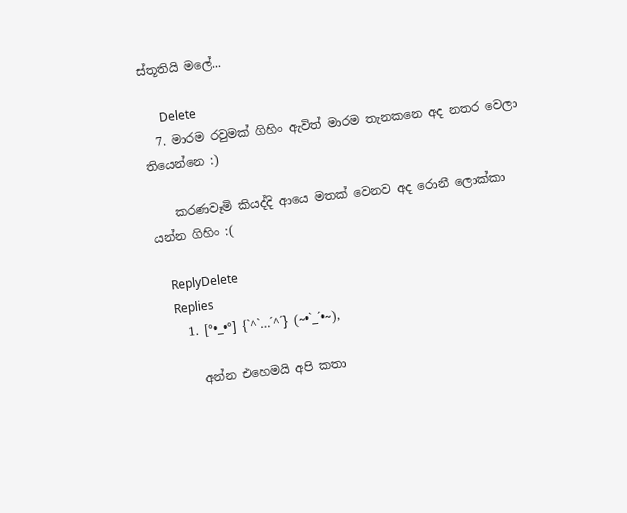ස්තූතියි මලේ...

      Delete
  7. මාරම රවුමක් ගිහිං ඇවිත් මාරම තැනකනෙ අද නතර වෙලා තියෙන්නෙ :)

    කරණවෑමි කියද්දි ආයෙ මතක් වෙනව අද රොනී ලොක්කා යන්න ගිහිං :(

    ReplyDelete
    Replies
    1. [°•_•°] {`^`…´^´} (~•`_´•~),

      අන්න එහෙමයි අපි කතා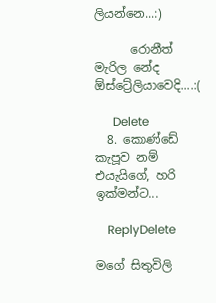ලියන්නෙ...:)

      රොනීත් මැරිල නේද ඕස්ට්‍රේලියාවෙදි....:(

      Delete
  8. කොණ්ඩේ කැපූව නම් එයැයිගේ, හරි ඉක්මන්ට...

    ReplyDelete

මගේ සිතුවිලි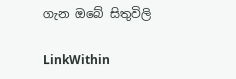ගැන ඔබේ සිතුවිලි

LinkWithin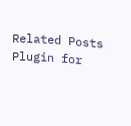Related Posts Plugin for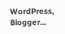WordPress, Blogger...